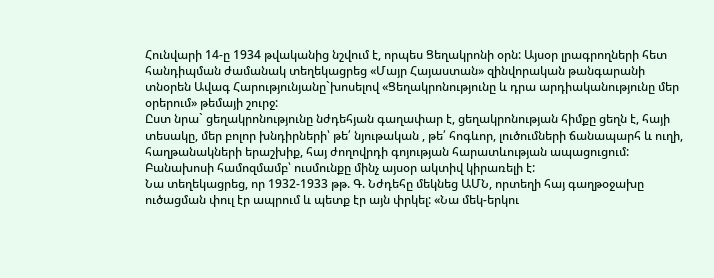Հունվարի 14-ը 1934 թվականից նշվում է, որպես Ցեղակրոնի օրն: Այսօր լրագրողների հետ հանդիպման ժամանակ տեղեկացրեց «Մայր Հայաստան» զինվորական թանգարանի տնօրեն Ավագ Հարությունյանը`խոսելով «Ցեղակրոնությունը և դրա արդիականությունը մեր օրերում» թեմայի շուրջ:
Ըստ նրա` ցեղակրոնությունը նժդեհյան գաղափար է, ցեղակրոնության հիմքը ցեղն է, հայի տեսակը, մեր բոլոր խնդիրների՝ թե՛ նյութական , թե՛ հոգևոր, լուծումների ճանապարհ և ուղի, հաղթանակների երաշխիք, հայ ժողովրդի գոյության հարատևության ապացուցում: Բանախոսի համոզմամբ՝ ուսմունքը մինչ այսօր ակտիվ կիրառելի է:
Նա տեղեկացրեց, որ 1932-1933 թթ. Գ. Նժդեհը մեկնեց ԱՄՆ, որտեղի հայ գաղթօջախը ուծացման փուլ էր ապրում և պետք էր այն փրկել: «Նա մեկ-երկու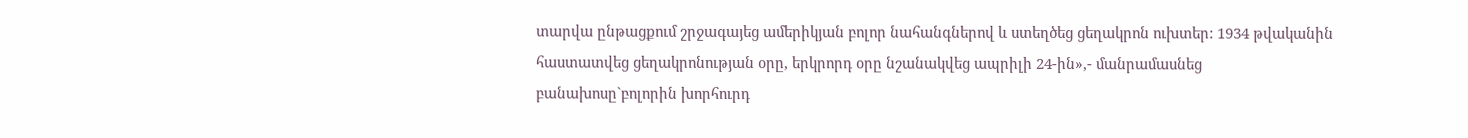տարվա ընթացքում շրջագայեց ամերիկյան բոլոր նահանգներով և ստեղծեց ցեղակրոն ուխտեր: 1934 թվականին հաստատվեց ցեղակրոնության օրը, երկրորդ օրը նշանակվեց ապրիլի 24-ին»,- մանրամասնեց բանախոսը`բոլորին խորհուրդ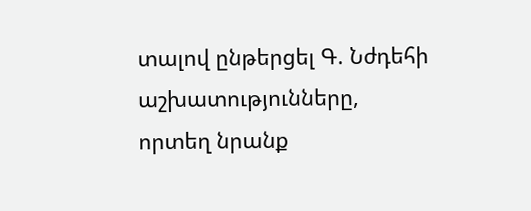տալով ընթերցել Գ. Նժդեհի աշխատությունները, որտեղ նրանք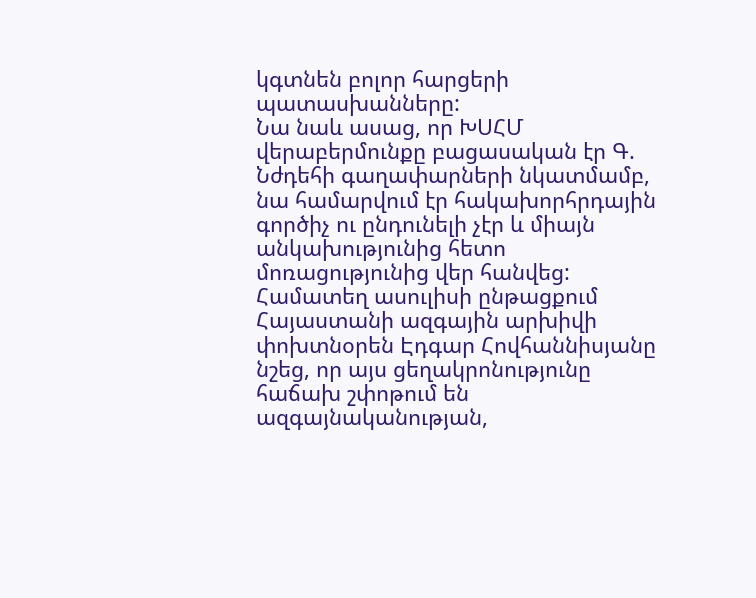կգտնեն բոլոր հարցերի պատասխանները:
Նա նաև ասաց, որ ԽՍՀՄ վերաբերմունքը բացասական էր Գ. Նժդեհի գաղափարների նկատմամբ, նա համարվում էր հակախորհրդային գործիչ ու ընդունելի չէր և միայն անկախությունից հետո մոռացությունից վեր հանվեց:
Համատեղ ասուլիսի ընթացքում Հայաստանի ազգային արխիվի փոխտնօրեն Էդգար Հովհաննիսյանը նշեց, որ այս ցեղակրոնությունը հաճախ շփոթում են ազգայնականության,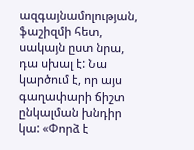ազգայնամոլության, ֆաշիզմի հետ, սակայն ըստ նրա, դա սխալ է: Նա կարծում է, որ այս գաղափարի ճիշտ ընկալման խնդիր կա: «Փորձ է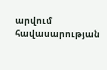արվում հավասարության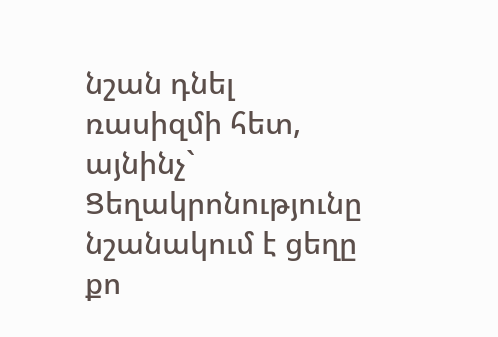նշան դնել ռասիզմի հետ, այնինչ` Ցեղակրոնությունը նշանակում է ցեղը քո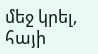մեջ կրել, հայի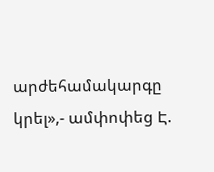արժեհամակարգը կրել»,- ամփոփեց Է.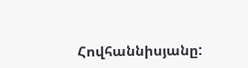Հովհաննիսյանը: